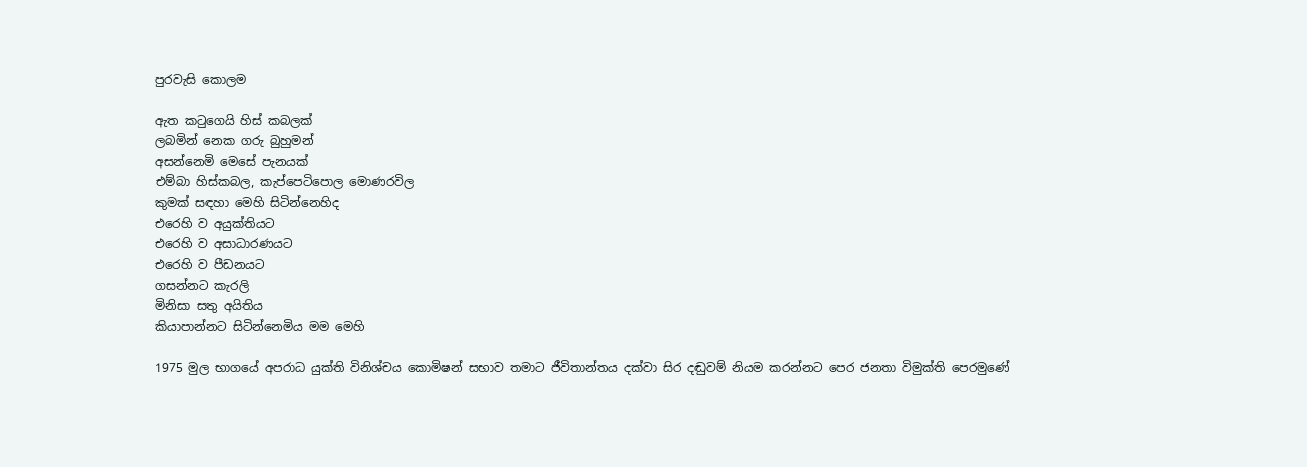පුරවැසි කොලම

ඇත කටුගෙයි හිස් කබලක්
ලබමින් නෙක ගරු බුහුමන්
අසන්නෙමි මෙසේ පැනයක්
එම්බා හිස්කබල, කැප්පෙටිපොල මොණරවිල
කුමක් සඳහා මෙහි සිටින්නෙහිද
එරෙහි ව අයුක්තියට
එරෙහි ව අසාධාරණයට
එරෙහි ව පීඩනයට
ගසන්නට කැරලි
මිනිසා සතු අයිතිය
කියාපාන්නට සිටින්නෙමිය මම මෙහි

1975 මුල භාගයේ අපරාධ යුක්ති විනිශ්චය කොමිෂන් සභාව තමාට ජීවිතාන්තය දක්වා සිර දඬුවම් නියම කරන්නට පෙර ජනතා විමුක්ති පෙරමුණේ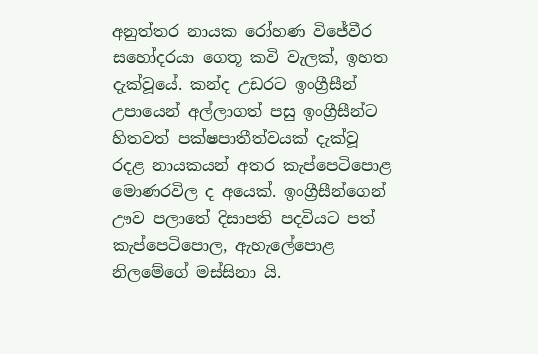අනුත්තර නායක රෝහණ විජේවීර සහෝදරයා ගෙතූ කවි වැලක්, ඉහත දැක්වූයේ. කන්ද උඩරට ඉංග්‍රීසීන් උපායෙන් අල්ලාගත් පසු ඉංග්‍රීසීන්ට හිතවත් පක්ෂපාතීත්වයක් දැක්වූ රදළ නායකයන් අතර කැප්පෙටිපොළ මොණරවිල ද අයෙක්. ඉංග්‍රීසීන්ගෙන් ඌව පලාතේ දිසාපති පදවියට පත් කැප්පෙටිපොල, ඇහැලේපොළ නිලමේගේ මස්සිනා යි.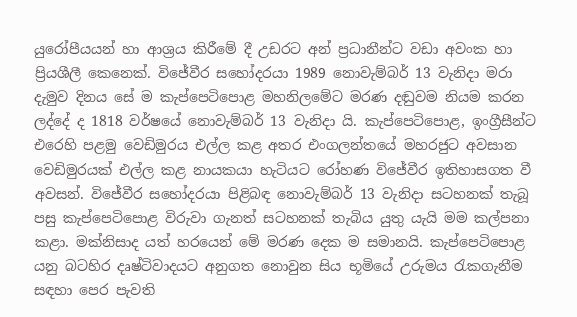යුරෝපීයයන් හා ආශ්‍රය කිරීමේ දී උඩරට අන් ප්‍රධානීන්ට වඩා අවංක හා ප්‍රියශීලී කෙනෙක්. විජේවීර සහෝදරයා 1989 නොවැම්බර් 13 වැනිදා මරා දැමුව දිනය සේ ම කැප්පෙටිපොළ මහනිලමේට මරණ දඬුවම නියම කරන ලද්දේ ද 1818 වර්ෂයේ නොවැම්බර් 13 වැනිදා යි. කැප්පෙටිපොළ, ඉංග්‍රීසීන්ට එරෙහි පළමු වෙඩිමුරය එල්ල කළ අතර එංගලන්තයේ මහරජුට අවසාන වෙඩිමුරයක් එල්ල කළ නායකයා හැටියට රෝහණ විජේවීර ඉතිහාසගත වී අවසන්. විජේවීර සහෝදරයා පිළිබඳ නොවැම්බර් 13 වැනිදා සටහනක් තැබූ පසු කැප්පෙටිපොළ විරුවා ගැනත් සටහනක් තැබිය යුතු යැයි මම කල්පනා කළා. මක්නිසාද යත් හරයෙන් මේ මරණ දෙක ම සමානයි. කැප්පෙටිපොළ යනු බටහිර දෘෂ්ටිවාදයට අනුගත නොවුන සිය භූමියේ උරුමය රැකගැනීම සඳහා පෙර පැවති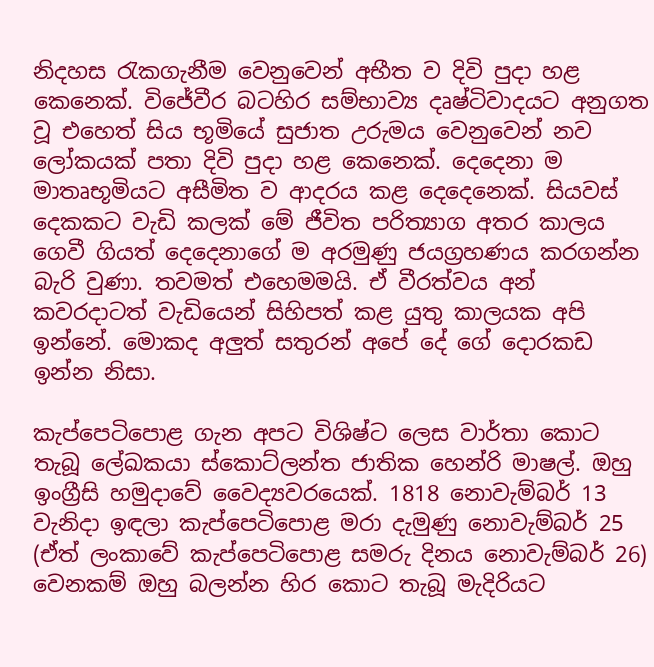නිදහස රැකගැනීම වෙනුවෙන් අභීත ව දිවි පුදා හළ කෙනෙක්. විජේවීර බටහිර සම්භාව්‍ය දෘෂ්ටිවාදයට අනුගත වූ එහෙත් සිය භූමියේ සුජාත උරුමය වෙනුවෙන් නව ලෝකයක් පතා දිවි පුදා හළ කෙනෙක්. දෙදෙනා ම මාතෘභූමියට අසීමිත ව ආදරය කළ දෙදෙනෙක්. සියවස් දෙකකට වැඩි කලක් මේ ජීවිත පරිත්‍යාග අතර කාලය ගෙවී ගියත් දෙදෙනාගේ ම අරමුණු ජයග්‍රහණය කරගන්න බැරි වුණා. තවමත් එහෙමමයි. ඒ වීරත්වය අන් කවරදාටත් වැඩියෙන් සිහිපත් කළ යුතු කාලයක අපි ඉන්නේ. මොකද අලුත් සතුරන් අපේ දේ ගේ දොරකඩ ඉන්න නිසා.

කැප්පෙටිපොළ ගැන අපට විශිෂ්ට ලෙස වාර්තා කොට තැබූ ලේඛකයා ස්කොට්ලන්ත ජාතික හෙන්රි මාෂල්. ඔහු ඉංග්‍රීසි හමුදාවේ වෛද්‍යවරයෙක්. 1818 නොවැම්බර් 13 වැනිදා ඉඳලා කැප්පෙටිපොළ මරා දැමුණු නොවැම්බර් 25 (ඒත් ලංකාවේ කැප්පෙටිපොළ සමරු දිනය නොවැම්බර් 26) වෙනකම් ඔහු බලන්න හිර කොට තැබූ මැදිරියට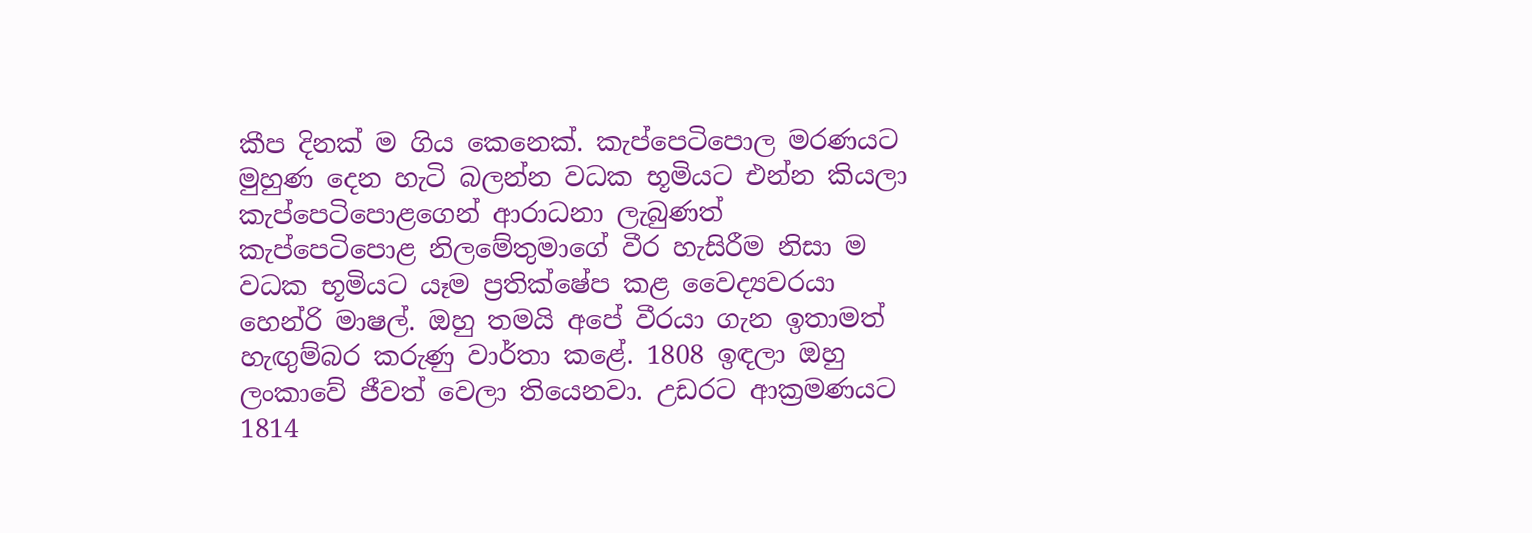කීප දිනක් ම ගිය කෙනෙක්. කැප්පෙටිපොල මරණයට මුහුණ දෙන හැටි බලන්න වධක භූමියට එන්න කියලා කැප්පෙටිපොළගෙන් ආරාධනා ලැබුණත් කැප්පෙටිපොළ නිලමේතුමාගේ වීර හැසිරීම නිසා ම වධක භූමියට යෑම ප්‍රතික්ෂේප කළ වෛද්‍යවරයා හෙන්රි මාෂල්. ඔහු තමයි අපේ වීරයා ගැන ඉතාමත් හැඟුම්බර කරුණු වාර්තා කළේ. 1808 ඉඳලා ඔහු ලංකාවේ ජීවත් වෙලා තියෙනවා. උඩරට ආක්‍රමණයට 1814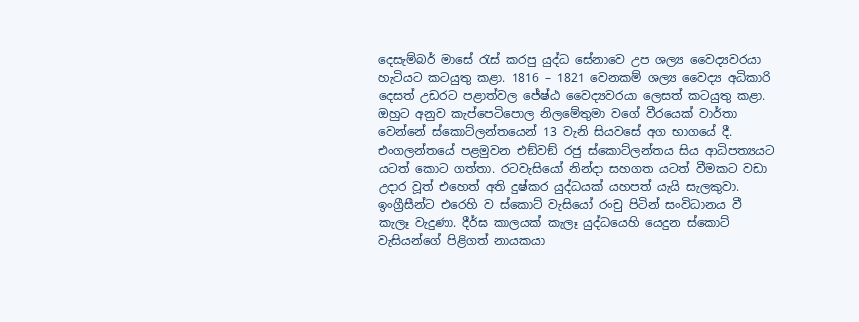දෙසැම්බර් මාසේ රැස් කරපු යුද්ධ සේනාවෙ උප ශල්‍ය වෛද්‍යවරයා හැටියට කටයුතු කළා. 1816 – 1821 වෙනකම් ශල්‍ය වෛද්‍ය අධිකාරි දෙසත් උඩරට පළාත්වල ජේෂ්ඨ වෛද්‍යවරයා ලෙසත් කටයුතු කළා.
ඔහුට අනුව කැප්පෙටිපොල නිලමේතුමා වගේ වීරයෙක් වාර්තා වෙන්නේ ස්කොට්ලන්තයෙන් 13 වැනි සියවසේ අග භාගයේ දී. එංගලන්තයේ පළමුවන එඞ්වඞ් රජු ස්කොට්ලන්තය සිය ආධිපත්‍යයට යටත් කොට ගත්තා. රටවැසියෝ නින්දා සහගත යටත් වීමකට වඩා උදාර වූත් එහෙත් අති දුෂ්කර යුද්ධයක් යහපත් යැයි සැලකුවා. ඉංග්‍රීසීන්ට එරෙහි ව ස්කොට් වැසියෝ රංචු පිටින් සංවිධානය වී කැලෑ වැදුණා. දීර්ඝ කාලයක් කැලෑ යුද්ධයෙහි යෙදුන ස්කොට් වැසියන්ගේ පිළිගත් නායකයා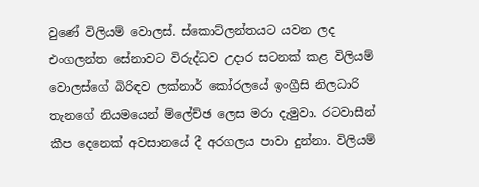වුණේ විලියම් වොලස්. ස්කොට්ලන්තයට යවන ලද එංගලන්ත සේනාවට විරුද්ධව උදාර සටනක් කළ විලියම් වොලස්ගේ බිරිඳව ලක්නාර් කෝරලයේ ඉංග්‍රීසි නිලධාරි තැනගේ නියමයෙන් ම්ලේච්ඡ ලෙස මරා දැමුවා. රටවාසීන් කීප දෙනෙක් අවසානයේ දී අරගලය පාවා දුන්නා. විලියම්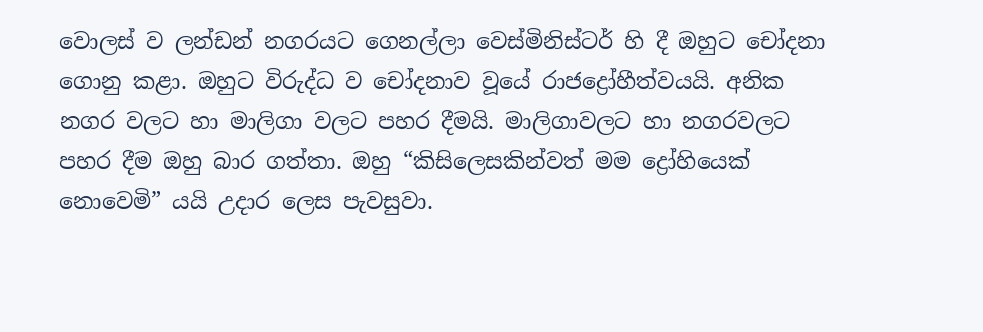වොලස් ව ලන්ඩන් නගරයට ගෙනල්ලා වෙස්මිනිස්ටර් හි දී ඔහුට චෝදනා ගොනු කළා. ඔහුට විරුද්ධ ව චෝදනාව වූයේ රාජද්‍රෝහීත්වයයි. අනික නගර වලට හා මාලිගා වලට පහර දීමයි. මාලිගාවලට හා නගරවලට පහර දීම ඔහු බාර ගත්තා. ඔහු “කිසිලෙසකින්වත් මම ද්‍රෝහියෙක් නොවෙමි” යයි උදාර ලෙස පැවසුවා.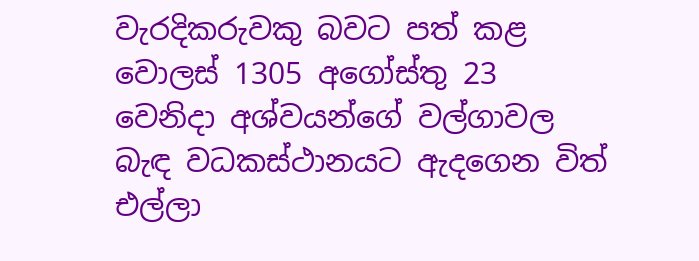වැරදිකරුවකු බවට පත් කළ වොලස් 1305 අගෝස්තු 23 වෙනිදා අශ්වයන්ගේ වල්ගාවල බැඳ වධකස්ථානයට ඇදගෙන විත් එල්ලා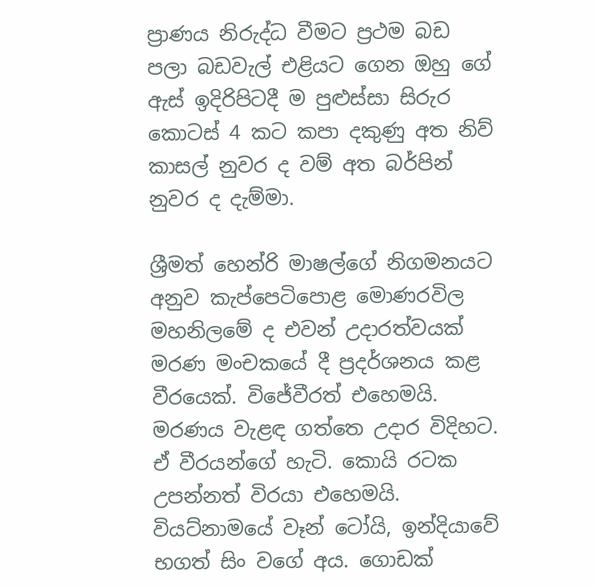ප්‍රාණය නිරුද්ධ වීමට ප්‍රථම බඩ පලා බඩවැල් එළියට ගෙන ඔහු ගේ ඇස් ඉදිරිපිටදී ම පුළුස්සා සිරුර කොටස් 4 කට කපා දකුණු අත නිව් කාසල් නුවර ද වම් අත බර්පින් නුවර ද දැම්මා.

ශ්‍රීමත් හෙන්රි මාෂල්ගේ නිගමනයට අනුව කැප්පෙටිපොළ මොණරවිල මහනිලමේ ද එවන් උදාරත්වයක් මරණ මංචකයේ දී ප්‍රදර්ශනය කළ වීරයෙක්. විජේවීරත් එහෙමයි. මරණය වැළඳ ගත්තෙ උදාර විදිහට. ඒ වීරයන්ගේ හැටි. කොයි රටක උපන්නත් විරයා එහෙමයි. වියට්නාමයේ වෑන් ටෝයි, ඉන්දියාවේ භගත් සිං වගේ අය. ගොඩක්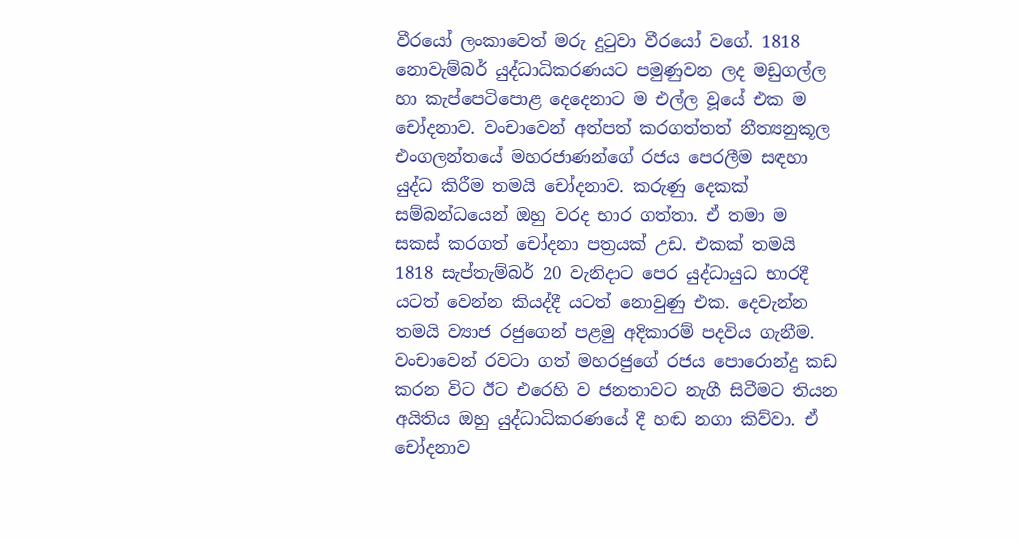වීරයෝ ලංකාවෙත් මරු දුටුවා වීරයෝ වගේ. 1818 නොවැම්බර් යුද්ධාධිකරණයට පමුණුවන ලද මඩුගල්ල හා කැප්පෙටිපොළ දෙදෙනාට ම එල්ල වූයේ එක ම චෝදනාව. වංචාවෙන් අත්පත් කරගත්තත් නීත්‍යනුකූල එංගලන්තයේ මහරජාණන්ගේ රජය පෙරලීම සඳහා යුද්ධ කිරීම තමයි චෝදනාව. කරුණු දෙකක් සම්බන්ධයෙන් ඔහු වරද භාර ගත්තා. ඒ තමා ම සකස් කරගත් චෝදනා පත්‍රයක් උඩ. එකක් තමයි 1818 සැප්තැම්බර් 20 වැනිදාට පෙර යුද්ධායුධ භාරදී යටත් වෙන්න කියද්දී යටත් නොවුණු එක. දෙවැන්න තමයි ව්‍යාජ රජුගෙන් පළමු අදිකාරම් පදවිය ගැනීම. වංචාවෙන් රවටා ගත් මහරජුගේ රජය පොරොන්දු කඩ කරන විට ඊට එරෙහි ව ජනතාවට නැගී සිටීමට තියන අයිතිය ඔහු යුද්ධාධිකරණයේ දී හඬ නගා කිව්වා. ඒ චෝදනාව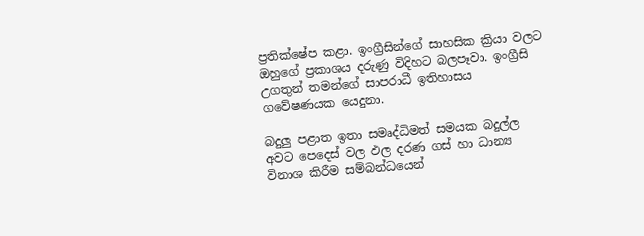ප්‍රතික්ෂේප කළා. ඉංග්‍රීසින්ගේ සාහසික ක්‍රියා වලට ඔහුගේ ප්‍රකාශය දරුණු විදිහට බලපෑවා. ඉංග්‍රීසි උගතුන් තමන්ගේ සාපරාධී ඉතිහාසය ගවේෂණයක යෙදුනා.

බදුලු පළාත ඉතා සමෘද්ධිමත් සමයක බදුල්ල අවට පෙදෙස් වල ඵල දරණ ගස් හා ධාන්‍ය විනාශ කිරීම සම්බන්ධයෙන්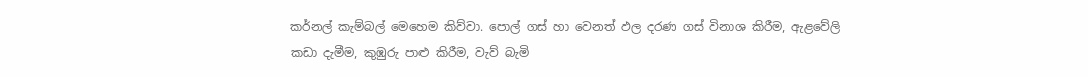කර්නල් කැම්බල් මෙහෙම කිව්වා. පොල් ගස් හා වෙනත් ඵල දරණ ගස් විනාශ කිරීම, ඇළවේලි කඩා දැමීම, කුඹුරු පාළු කිරීම, වැව් බැමි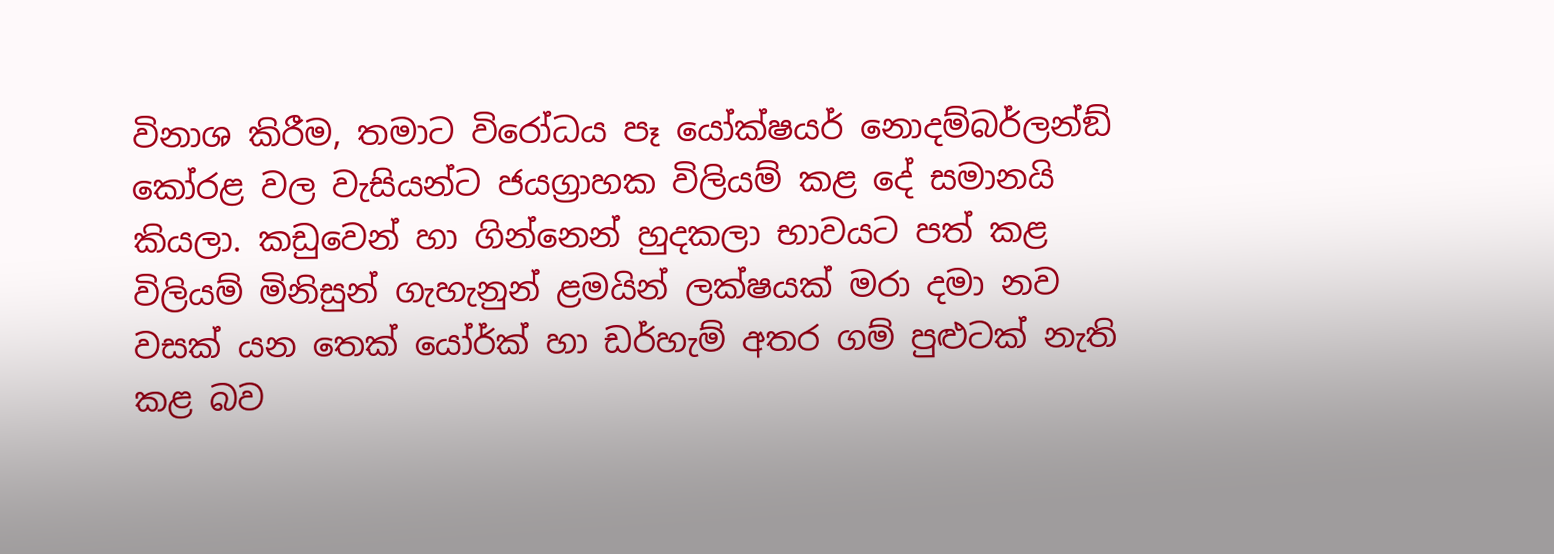විනාශ කිරීම, තමාට විරෝධය පෑ යෝක්ෂයර් නොදම්බර්ලන්ඞ් කෝරළ වල වැසියන්ට ජයග්‍රාහක විලියම් කළ දේ සමානයි කියලා. කඩුවෙන් හා ගින්නෙන් හුදකලා භාවයට පත් කළ විලියම් මිනිසුන් ගැහැනුන් ළමයින් ලක්ෂයක් මරා දමා නව වසක් යන තෙක් යෝර්ක් හා ඩර්හැම් අතර ගම් පුළුටක් නැති කළ බව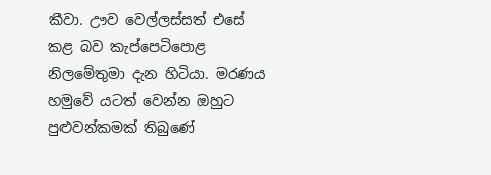කීවා. ඌව වෙල්ලස්සත් එසේ කළ බව කැප්පෙටිපොළ නිලමේතුමා දැන හිටියා. මරණය හමුවේ යටත් වෙන්න ඔහුට පුළුවන්කමක් තිබුණේ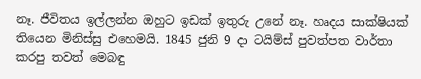නෑ. ජීවිතය ඉල්ලන්න ඔහුට ඉඩක් ඉතුරු උනේ නෑ. හෘදය සාක්ෂියක් තියෙන මිනිස්සු එහෙමයි. 1845 ජුනි 9 දා ටයිම්ස් පුවත්පත වාර්තා කරපු තවත් මෙබඳු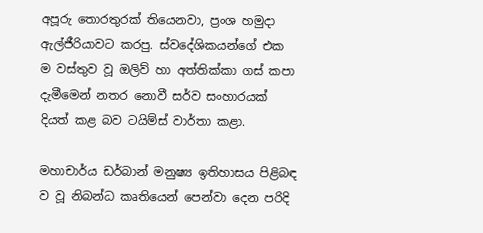අපූරු තොරතුරක් තියෙනවා, ප්‍රංශ හමුදා ඇල්ජීරියාවට කරපු. ස්වදේශිකයන්ගේ එක ම වස්තුව වූ ඔලිව් හා අත්තික්කා ගස් කපා දැමීමෙන් නතර නොවී සර්ව සංහාරයක් දියත් කළ බව ටයිම්ස් වාර්තා කළා.

මහාචාර්ය ඩර්බාන් මනුෂ්‍ය ඉතිහාසය පිළිබඳ ව වූ නිබන්ධ කෘතියෙන් පෙන්වා දෙන පරිදි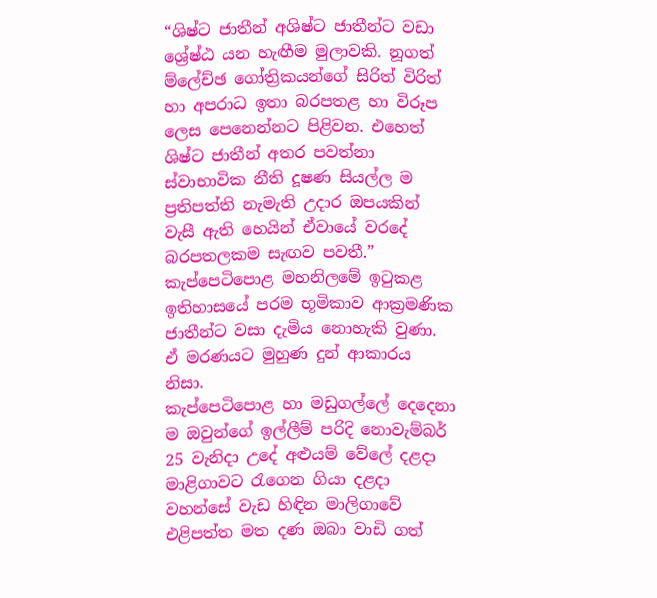“ශිෂ්ට ජාතීන් අශිෂ්ට ජාතීන්ට වඩා ශ්‍රේෂ්ඨ යන හැඟීම මුලාවකි. නූගත් ම්ලේච්ඡ ගෝත්‍රිකයන්ගේ සිරිත් විරිත් හා අපරාධ ඉතා බරපතළ හා විරූප ලෙස පෙනෙන්නට පිළිවන. එහෙත් ශිෂ්ට ජාතීන් අතර පවත්නා ස්වාභාවික නීති දූෂණ සියල්ල ම ප්‍රතිපත්ති නැමැති උදාර ඔපයකින් වැසී ඇති හෙයින් ඒවායේ වරදේ බරපතලකම සැඟව පවතී.” කැප්පෙටිපොළ මහනිලමේ ඉටුකළ ඉතිහාසයේ පරම භූමිකාව ආක්‍රමණික ජාතීන්ට වසා දැමිය නොහැකි වුණා. ඒ මරණයට මුහුණ දුන් ආකාරය නිසා.
කැප්පෙටිපොළ හා මඩුගල්ලේ දෙදෙනා ම ඔවුන්ගේ ඉල්ලීම් පරිදි නොවැම්බර් 25 වැනිදා උදේ අළුයම් වේලේ දළදා මාළිගාවට රැගෙන ගියා දළදා වහන්සේ වැඩ හිඳින මාලිගාවේ එළිපත්ත මත දණ ඔබා වාඩි ගත්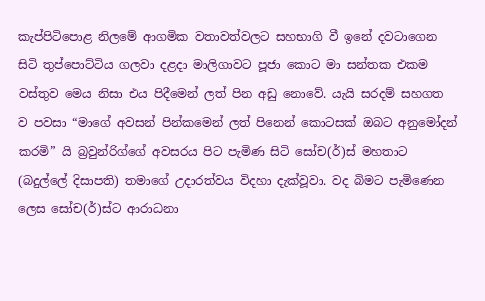කැප්පිටිපොළ නිලමේ ආගමික වතාවත්වලට සහභාගි වී ඉනේ දවටාගෙන සිටි තුප්පොට්ටිය ගලවා දළදා මාලිගාවට පූජා කොට මා සන්තක එකම වස්තුව මෙය නිසා එය පිදීමෙන් ලත් පින අඩු නොවේ. යැයි සරදම් සහගත ව පවසා “මාගේ අවසන් පින්කමෙන් ලත් පිනෙන් කොටසක් ඔබට අනුමෝදන් කරමි” යි බ්‍රවුන්රිග්ගේ අවසරය පිට පැමිණ සිටි සෝච(ර්)ස් මහතාට (බදුල්ලේ දිසාපති) තමාගේ උදාරත්වය විදහා දැක්වූවා. වද බිමට පැමිණෙන ලෙස සෝච(ර්)ස්ට ආරාධනා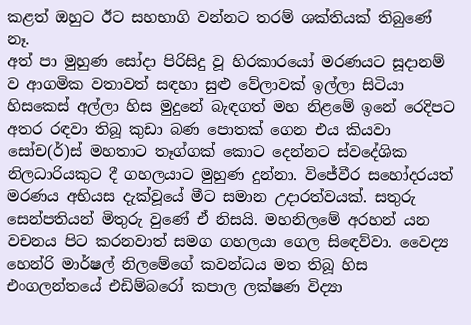කළත් ඔහුට ඊට සහභාගි වන්නට තරම් ශක්තියක් තිබුණේ නෑ.
අත් පා මුහුණ සෝදා පිරිසිදු වූ හිරකාරයෝ මරණයට සූදානම් ව ආගමික වතාවත් සඳහා සුළු වේලාවක් ඉල්ලා සිටියා හිසකෙස් අල්ලා හිස මුදුනේ බැඳගත් මහ නිළමේ ඉනේ රෙදිපට අතර රඳවා තිබූ කුඩා බණ පොතක් ගෙන එය කියවා සෝච(ර්)ස් මහතාට තෑග්ගක් කොට දෙන්නට ස්වදේශික නිලධාරියකුට දී ගහලයාට මුහුණ දුන්නා. විජේවීර සහෝදරයත් මරණය අභියස දැක්වූයේ මීට සමාන උදාරත්වයක්. සතුරු සෙන්පතියන් මිතුරු වුණේ ඒ නිසයි. මහනිලමේ අරහන් යන වචනය පිට කරනවාත් සමග ගහලයා ගෙල සිඳෙව්වා. වෛද්‍ය හෙන්රි මාර්ෂල් නිලමේගේ කවන්ධය මත තිබූ හිස එංගලන්තයේ එඩිම්බරෝ කපාල ලක්ෂණ විද්‍යා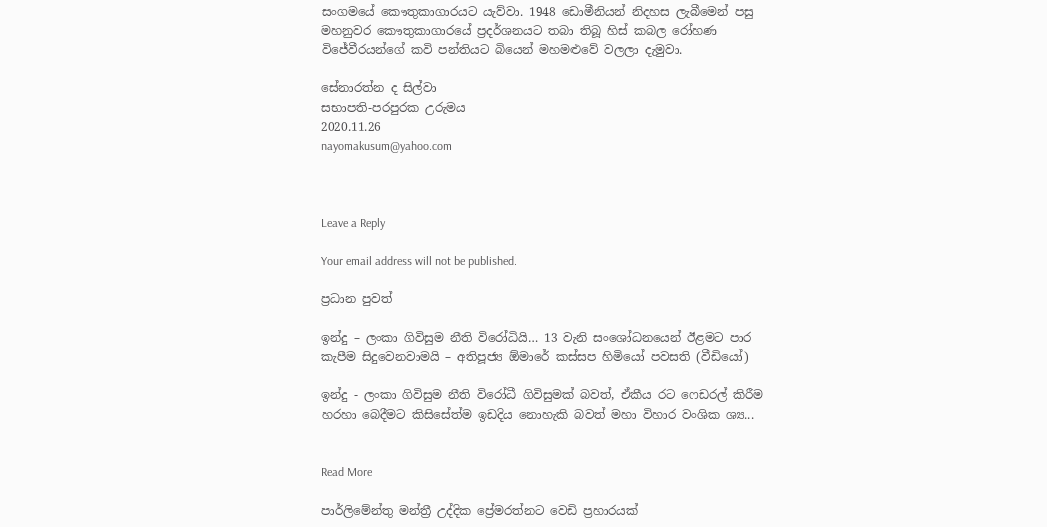සංගමයේ කෞතුකාගාරයට යැව්වා. 1948 ඩොමීනියන් නිදහස ලැබීමෙන් පසු මහනුවර කෞතුකාගාරයේ ප්‍රදර්ශනයට තබා තිබූ හිස් කබල රෝහණ විජේවීරයන්ගේ කවි පන්තියට බියෙන් මහමළුවේ වලලා දැමුවා.

සේනාරත්න ද සිල්වා
සභාපති-පරපුරක උරුමය
2020.11.26
nayomakusum@yahoo.com



Leave a Reply

Your email address will not be published.

ප්‍රධාන පුවත්

ඉන්දු – ලංකා ගිවිසුම නීති විරෝධියි… 13 වැනි සංශෝධනයෙන් ඊළමට පාර කැපීම සිදුවෙනවාමයි – අතිපූජ්‍ය ඕමාරේ කස්සප හිමියෝ පවසති (වීඩියෝ)

ඉන්දු - ලංකා ගිවිසුම නීති විරෝධී ගිවිසුමක් බවත්, ඒකීය රට ෆෙඩරල් කිරීම හරහා බෙදීමට කිසිසේත්ම ඉඩදිය නොහැකි බවත් මහා විහාර වංශික ශ්‍ය...


Read More

පාර්ලිමේන්තු මන්ත්‍රී උද්දික ප්‍රේමරත්නට වෙඩි ප්‍රහාරයක්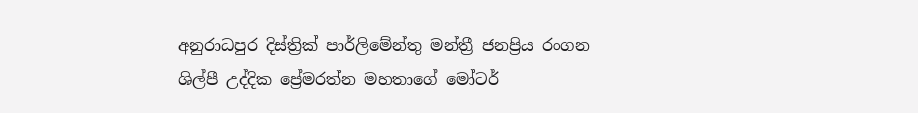අනුරාධපුර දිස්ත්‍රික් පාර්ලිමේන්තු මන්ත්‍රී ජනප්‍රිය රංගන ශිල්පී උද්දික ප්‍රේමරත්න මහතාගේ මෝටර්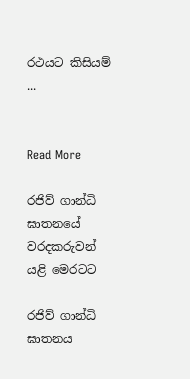රථයට කිසියම් ...


Read More

රජිව් ගාන්ධි ඝාතනයේ වරදකරුවන් යළි මෙරටට

රජිව් ගාන්ධි ඝාතනය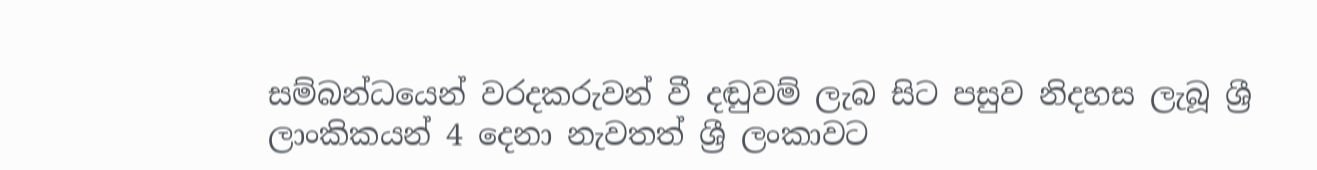සම්බන්ධයෙන් වරදකරුවන් වී දඬුවම් ලැබ සිට පසුව නිදහස ලැබූ ශ්‍රී ලාංකිකයන් 4 දෙනා නැවතත් ශ්‍රී ලංකාවට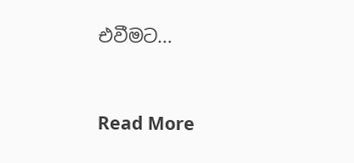එවීමට...


Read More